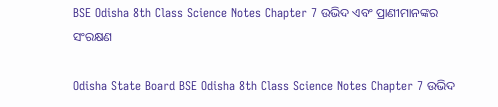BSE Odisha 8th Class Science Notes Chapter 7 ଉଭିଦ ଏବଂ ପ୍ରାଣୀମାନଙ୍କର ସଂରକ୍ଷଣ

Odisha State Board BSE Odisha 8th Class Science Notes Chapter 7 ଉଭିଦ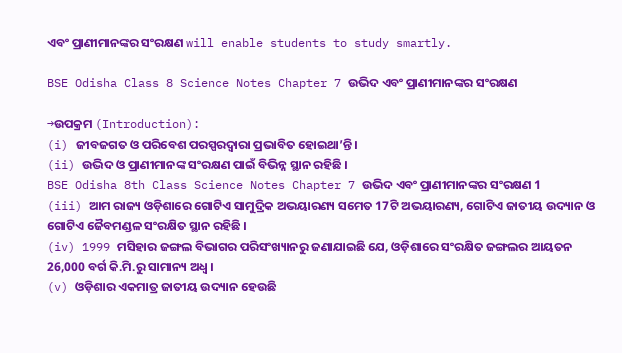ଏବଂ ପ୍ରାଣୀମାନଙ୍କର ସଂରକ୍ଷଣ will enable students to study smartly.

BSE Odisha Class 8 Science Notes Chapter 7 ଉଭିଦ ଏବଂ ପ୍ରାଣୀମାନଙ୍କର ସଂରକ୍ଷଣ

→ଉପକ୍ରମ (Introduction):
(i) ଜୀବଜଗତ ଓ ପରିବେଶ ପରସ୍ପରଦ୍ବାରା ପ୍ରଭାବିତ ହୋଇଥା’ନ୍ତି ।
(ii) ଉଦ୍ଭିଦ ଓ ପ୍ରାଣୀମାନଙ୍କ ସଂରକ୍ଷଣ ପାଇଁ ବିଭିନ୍ନ ସ୍ଥାନ ରହିଛି ।
BSE Odisha 8th Class Science Notes Chapter 7 ଉଭିଦ ଏବଂ ପ୍ରାଣୀମାନଙ୍କର ସଂରକ୍ଷଣ 1
(iii) ଆମ ରାଜ୍ୟ ଓଡ଼ିଶାରେ ଗୋଟିଏ ସାମୁଦ୍ରିକ ଅଭୟାରଣ୍ୟ ସମେତ 17ଟି ଅଭୟାରଣ୍ୟ, ଗୋଟିଏ ଜାତୀୟ ଉଦ୍ୟାନ ଓ ଗୋଟିଏ ଜୈବମଣ୍ଡଳ ସଂରକ୍ଷିତ ସ୍ଥାନ ରହିଛି ।
(iv) 1999 ମସିହାର ଜଙ୍ଗଲ ବିଭାଗର ପରିସଂଖ୍ୟାନରୁ ଜଣାଯାଇଛି ଯେ, ଓଡ଼ିଶାରେ ସଂରକ୍ଷିତ ଜଙ୍ଗଲର ଆୟତନ 26,000 ବର୍ଗ କି.ମି.ରୁ ସାମାନ୍ୟ ଅଧ୍ଵ ।
(v) ଓଡ଼ିଶାର ଏକମାତ୍ର ଜାତୀୟ ଉଦ୍ୟାନ ହେଉଛି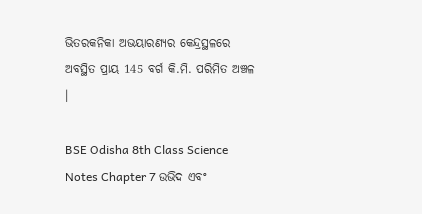ଭିତରକନିକା ଅଭୟାରଣ୍ୟର କେନ୍ଦ୍ରସ୍ଥଳରେ ଅବସ୍ଥିତ ପ୍ରାୟ 145 ବର୍ଗ କି.ମି. ପରିମିତ ଅଞ୍ଚଳ ।

BSE Odisha 8th Class Science Notes Chapter 7 ଉଭିଦ ଏବଂ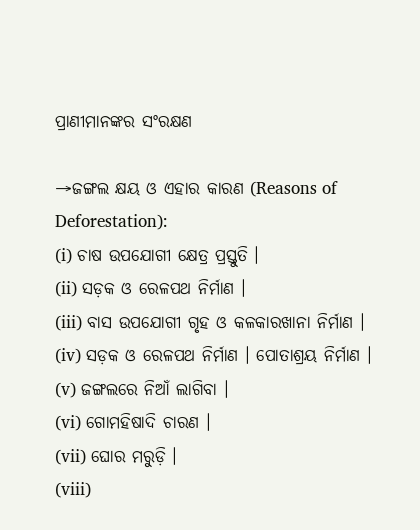ପ୍ରାଣୀମାନଙ୍କର ସଂରକ୍ଷଣ

→ଜଙ୍ଗଲ କ୍ଷୟ ଓ ଏହାର କାରଣ (Reasons of Deforestation):
(i) ଚାଷ ଉପଯୋଗୀ କ୍ଷେତ୍ର ପ୍ରସ୍ତୁତି ।
(ii) ସଡ଼କ ଓ ରେଳପଥ ନିର୍ମାଣ ।
(iii) ବାସ ଉପଯୋଗୀ ଗୃହ ଓ କଳକାରଖାନା ନିର୍ମାଣ ।
(iv) ସଡ଼କ ଓ ରେଳପଥ ନିର୍ମାଣ । ପୋତାଶ୍ରୟ ନିର୍ମାଣ ।
(v) ଜଙ୍ଗଲରେ ନିଆଁ ଲାଗିବା ।
(vi) ଗୋମହିଷାଦି ଚାରଣ ।
(vii) ଘୋର ମରୁଡ଼ି ।
(viii)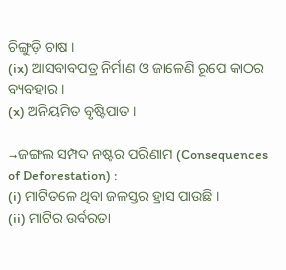ଚିଙ୍ଗୁଡ଼ି ଚାଷ ।
(ix) ଆସବାବପତ୍ର ନିର୍ମାଣ ଓ ଜାଳେଣି ରୂପେ କାଠର ବ୍ୟବହାର ।
(x) ଅନିୟମିତ ବୃଷ୍ଟିପାତ ।

→ଜଙ୍ଗଲ ସମ୍ପଦ ନଷ୍ଟର ପରିଣାମ (Consequences of Deforestation) :
(i) ମାଟିତଳେ ଥିବା ଜଳସ୍ତର ହ୍ରାସ ପାଉଛି ।
(ii) ମାଟିର ଉର୍ବରତା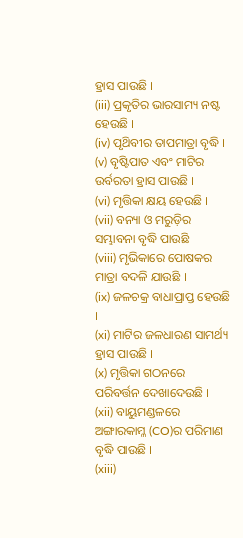ହ୍ରାସ ପାଉଛି ।
(iii) ପ୍ରକୃତିର ଭାରସାମ୍ୟ ନଷ୍ଟ ହେଉଛି ।
(iv) ପୃଥ‌ିବୀର ତାପମାତ୍ରା ବୃଦ୍ଧି ।
(v) ବୃଷ୍ଟିପାତ ଏବଂ ମାଟିର ଉର୍ବରତା ହ୍ରାସ ପାଉଛି ।
(vi) ମୃତ୍ତିକା କ୍ଷୟ ହେଉଛି ।
(vii) ବନ୍ୟା ଓ ମରୁଡ଼ିର ସମ୍ଭାବନା ବୃଦ୍ଧି ପାଉଛି
(viii) ମୃଭିକାରେ ପୋଷକର ମାତ୍ରା ବଦଳି ଯାଉଛି ।
(ix) ଜଳଚକ୍ର ବାଧାପ୍ରାପ୍ତ ହେଉଛି ।
(xi) ମାଟିର ଜଳଧାରଣ ସାମର୍ଥ୍ୟ ହ୍ରାସ ପାଉଛି ।
(x) ମୃତ୍ତିକା ଗଠନରେ ପରିବର୍ତ୍ତନ ଦେଖାଦେଉଛି ।
(xii) ବାୟୁମଣ୍ଡଳରେ ଅଙ୍ଗାରକାମ୍ଳ (CO)ର ପରିମାଣ ବୃଦ୍ଧି ପାଉଛି ।
(xiii)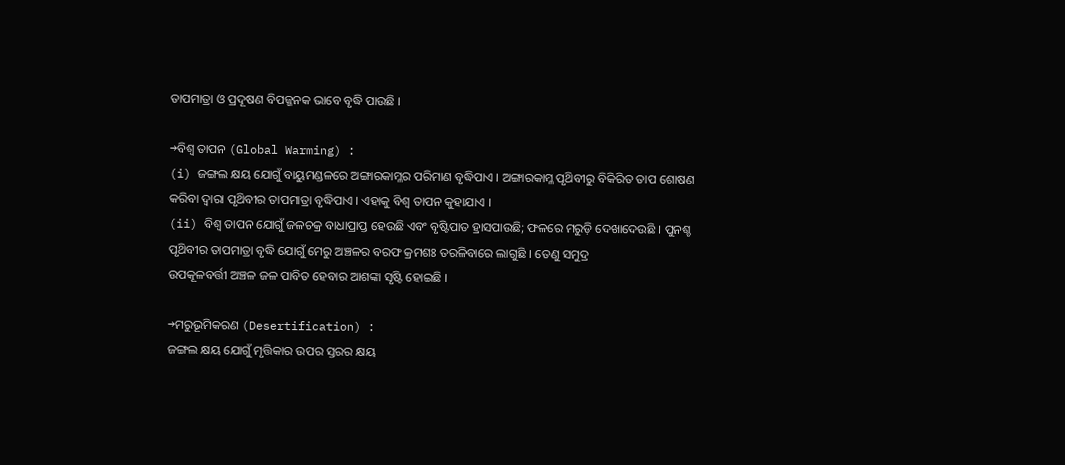ତାପମାତ୍ରା ଓ ପ୍ରଦୂଷଣ ବିପଜ୍ଜନକ ଭାବେ ବୃଦ୍ଧି ପାଉଛି ।

→ବିଶ୍ୱ ତାପନ (Global Warming) :
(i) ଜଙ୍ଗଲ କ୍ଷୟ ଯୋଗୁଁ ବାୟୁମଣ୍ଡଳରେ ଅଙ୍ଗାରକାମ୍ଳର ପରିମାଣ ବୃଦ୍ଧିପାଏ । ଅଙ୍ଗାରକାମ୍ଳ ପୃଥ‌ିବୀରୁ ବିକିରିତ ତାପ ଶୋଷଣ କରିବା ଦ୍ବାରା ପୃଥ‌ିବୀର ତାପମାତ୍ରା ବୃଦ୍ଧିପାଏ । ଏହାକୁ ବିଶ୍ୱ ତାପନ କୁହାଯାଏ ।
(ii) ବିଶ୍ୱ ତାପନ ଯୋଗୁଁ ଜଳଚକ୍ର ବାଧାପ୍ରାପ୍ତ ହେଉଛି ଏବଂ ବୃଷ୍ଟିପାତ ହ୍ରାସପାଉଛି; ଫଳରେ ମରୁଡ଼ି ଦେଖାଦେଉଛି । ପୁନଶ୍ଚ ପୃଥ‌ିବୀର ତାପମାତ୍ରା ବୃଦ୍ଧି ଯୋଗୁଁ ମେରୁ ଅଞ୍ଚଳର ବରଫ କ୍ରମଶଃ ତରଳିବାରେ ଲାଗୁଛି । ତେଣୁ ସମୁଦ୍ର
ଉପକୂଳବର୍ତ୍ତୀ ଅଞ୍ଚଳ ଜଳ ପାବିତ ହେବାର ଆଶଙ୍କା ସୃଷ୍ଟି ହୋଇଛି ।

→ମରୁଭୂମିକରଣ (Desertification) :
ଜଙ୍ଗଲ କ୍ଷୟ ଯୋଗୁଁ ମୃତ୍ତିକାର ଉପର ସ୍ତରର କ୍ଷୟ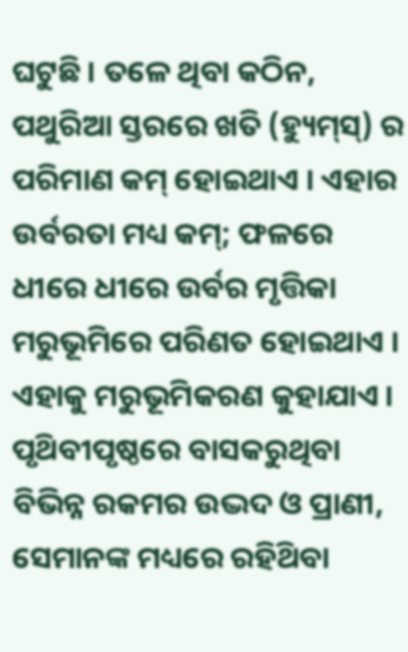ଘଟୁଛି । ତଳେ ଥିବା କଠିନ, ପଥୁରିଆ ସ୍ତରରେ ଖତି (ହ୍ୟୁମ୍‌ସ୍) ର ପରିମାଣ କମ୍ ହୋଇଥାଏ । ଏହାର ଉର୍ବରତା ମଧ୍ୟ କମ୍; ଫଳରେ ଧୀରେ ଧୀରେ ଉର୍ବର ମୃତ୍ତିକା ମରୁଭୂମିରେ ପରିଣତ ହୋଇଥାଏ । ଏହାକୁ ମରୁଭୂମିକରଣ କୁହାଯାଏ । ପୃଥ‌ିବୀପୃଷ୍ଠରେ ବାସକରୁଥିବା ବିଭିନ୍ନ ରକମର ଉଦ୍ଭଦ ଓ ପ୍ରାଣୀ, ସେମାନଙ୍କ ମଧ୍ୟରେ ରହିଥ‌ିବା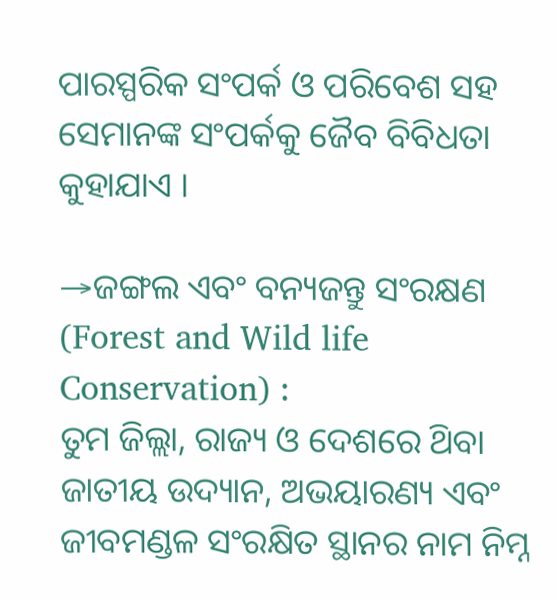ପାରସ୍ପରିକ ସଂପର୍କ ଓ ପରିବେଶ ସହ ସେମାନଙ୍କ ସଂପର୍କକୁ ଜୈବ ବିବିଧତା କୁହାଯାଏ ।

→ଜଙ୍ଗଲ ଏବଂ ବନ୍ୟଜନ୍ତୁ ସଂରକ୍ଷଣ (Forest and Wild life Conservation) :
ତୁମ ଜିଲ୍ଲା, ରାଜ୍ୟ ଓ ଦେଶରେ ଥ‌ିବା ଜାତୀୟ ଉଦ୍ୟାନ, ଅଭୟାରଣ୍ୟ ଏବଂ ଜୀବମଣ୍ଡଳ ସଂରକ୍ଷିତ ସ୍ଥାନର ନାମ ନିମ୍ନ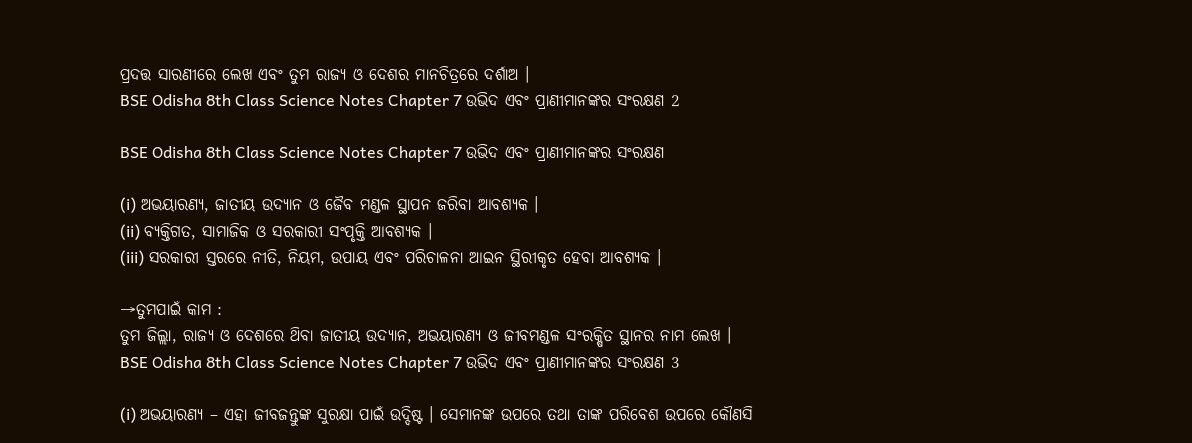ପ୍ରଦତ୍ତ ସାରଣୀରେ ଲେଖ ଏବଂ ତୁମ ରାଜ୍ୟ ଓ ଦେଶର ମାନଚିତ୍ରରେ ଦର୍ଶାଅ ।
BSE Odisha 8th Class Science Notes Chapter 7 ଉଭିଦ ଏବଂ ପ୍ରାଣୀମାନଙ୍କର ସଂରକ୍ଷଣ 2

BSE Odisha 8th Class Science Notes Chapter 7 ଉଭିଦ ଏବଂ ପ୍ରାଣୀମାନଙ୍କର ସଂରକ୍ଷଣ

(i) ଅଭୟାରଣ୍ୟ, ଜାତୀୟ ଉଦ୍ୟାନ ଓ ଜୈବ ମଣ୍ଡଳ ସ୍ଥାପନ ଜରିବା ଆବଶ୍ୟକ ।
(ii) ବ୍ୟକ୍ତିଗତ, ସାମାଜିକ ଓ ସରକାରୀ ସଂପୃକ୍ତି ଆବଶ୍ୟକ ।
(iii) ସରକାରୀ ସ୍ତରରେ ନୀତି, ନିୟମ, ଉପାୟ ଏବଂ ପରିଚାଳନା ଆଇନ ସ୍ଥିରୀକୃତ ହେବା ଆବଶ୍ୟକ ।

→ତୁମପାଇଁ କାମ :
ତୁମ ଜିଲ୍ଲା, ରାଜ୍ୟ ଓ ଦେଶରେ ଥ‌ିବା ଜାତୀୟ ଉଦ୍ୟାନ, ଅଭୟାରଣ୍ୟ ଓ ଜୀବମଣ୍ଡଳ ସଂରକ୍ଷିତ ସ୍ଥାନର ନାମ ଲେଖ ।
BSE Odisha 8th Class Science Notes Chapter 7 ଉଭିଦ ଏବଂ ପ୍ରାଣୀମାନଙ୍କର ସଂରକ୍ଷଣ 3

(i) ଅଭୟାରଣ୍ୟ – ଏହା ଜୀବଜନ୍ତୁଙ୍କ ସୁରକ୍ଷା ପାଇଁ ଉଦ୍ଦିଷ୍ଟ । ସେମାନଙ୍କ ଉପରେ ତଥା ତାଙ୍କ ପରିବେଶ ଉପରେ କୌଣସି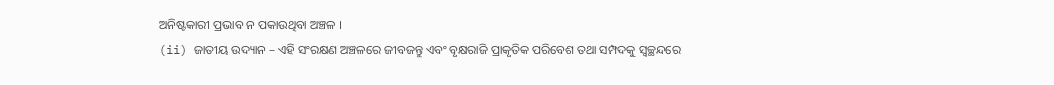ଅନିଷ୍ଟକାରୀ ପ୍ରଭାବ ନ ପକାଉଥିବା ଅଞ୍ଚଳ ।
(ii) ଜାତୀୟ ଉଦ୍ୟାନ – ଏହି ସଂରକ୍ଷଣ ଅଞ୍ଚଳରେ ଜୀବଜନ୍ତୁ ଏବଂ ବୃକ୍ଷରାଜି ପ୍ରାକୃତିକ ପରିବେଶ ତଥା ସମ୍ପଦକୁ ସ୍ବଚ୍ଛନ୍ଦରେ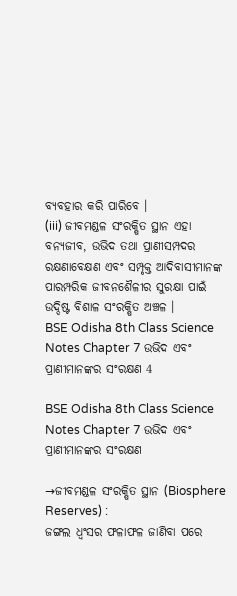ବ୍ୟବହାର କରି ପାରିବେ ।
(iii) ଜୀବମଣ୍ଡଳ ସଂରକ୍ଷିତ ସ୍ଥାନ ଏହା ବନ୍ୟଜୀବ, ଉଭିଦ ତଥା ପ୍ରାଣୀସମ୍ପଦର ରକ୍ଷଣାବେକ୍ଷଣ ଏବଂ ସମ୍ପୃକ୍ତ ଆଦିବାସୀମାନଙ୍କ ପାରମ୍ପରିକ ଜୀବନଶୈଳୀର ସୁରକ୍ଷା ପାଇଁ ଉଦ୍ଦିଷ୍ଟ ବିଶାଳ ସଂରକ୍ଷିତ ଅଞ୍ଚଳ ।
BSE Odisha 8th Class Science Notes Chapter 7 ଉଭିଦ ଏବଂ ପ୍ରାଣୀମାନଙ୍କର ସଂରକ୍ଷଣ 4

BSE Odisha 8th Class Science Notes Chapter 7 ଉଭିଦ ଏବଂ ପ୍ରାଣୀମାନଙ୍କର ସଂରକ୍ଷଣ

→ଜୀବମଣ୍ଡଳ ସଂରକ୍ଷିତ ସ୍ଥାନ (Biosphere Reserves) :
ଜଙ୍ଗଲ ଧ୍ଵଂସର ଫଳାଫଳ ଜାଣିବା ପରେ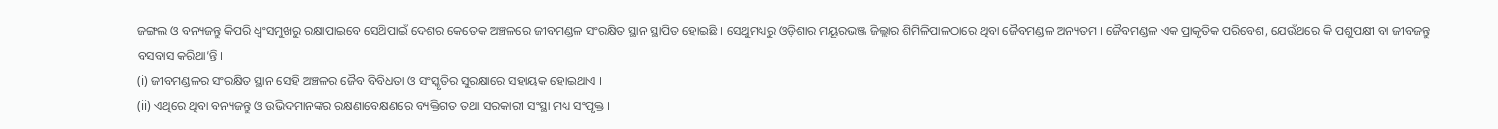ଜଙ୍ଗଲ ଓ ବନ୍ୟଜନ୍ତୁ କିପରି ଧ୍ୱଂସମୁଖରୁ ରକ୍ଷାପାଇବେ ସେଥ‌ିପାଇଁ ଦେଶର କେତେକ ଅଞ୍ଚଳରେ ଜୀବମଣ୍ଡଳ ସଂରକ୍ଷିତ ସ୍ଥାନ ସ୍ଥାପିତ ହୋଇଛି । ସେଥୁମଧ୍ୟରୁ ଓଡ଼ିଶାର ମୟୂରଭଞ୍ଜ ଜିଲ୍ଲାର ଶିମିଳିପାଳଠାରେ ଥିବା ଜୈବମଣ୍ଡଳ ଅନ୍ୟତମ । ଜୈବମଣ୍ଡଳ ଏକ ପ୍ରାକୃତିକ ପରିବେଶ, ଯେଉଁଥରେ କି ପଶୁପକ୍ଷୀ ବା ଜୀବଜନ୍ତୁ ବସବାସ କରିଥା’ନ୍ତି ।
(i) ଜୀବମଣ୍ଡଳର ସଂରକ୍ଷିତ ସ୍ଥାନ ସେହି ଅଞ୍ଚଳର ଜୈବ ବିବିଧତା ଓ ସଂସ୍କୃତିର ସୁରକ୍ଷାରେ ସହାୟକ ହୋଇଥାଏ ।
(ii) ଏଥିରେ ଥିବା ବନ୍ୟଜନ୍ତୁ ଓ ଉଭିଦମାନଙ୍କର ରକ୍ଷଣାବେକ୍ଷଣରେ ବ୍ୟକ୍ତିଗତ ତଥା ସରକାରୀ ସଂସ୍ଥା ମଧ୍ୟ ସଂପୃକ୍ତ ।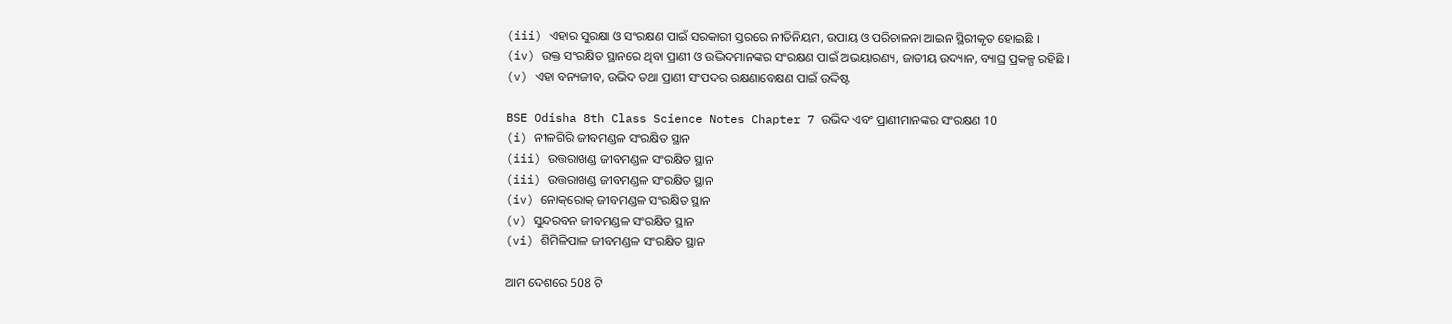(iii) ଏହାର ସୁରକ୍ଷା ଓ ସଂରକ୍ଷଣ ପାଇଁ ସରକାରୀ ସ୍ତରରେ ନୀତିନିୟମ, ଉପାୟ ଓ ପରିଚାଳନା ଆଇନ ସ୍ଥିରୀକୃତ ହୋଇଛି ।
(iv) ଉକ୍ତ ସଂରକ୍ଷିତ ସ୍ଥାନରେ ଥିବା ପ୍ରାଣୀ ଓ ଉଦ୍ଭିଦମାନଙ୍କର ସଂରକ୍ଷଣ ପାଇଁ ଅଭୟାରଣ୍ୟ, ଜାତୀୟ ଉଦ୍ୟାନ, ବ୍ୟାଘ୍ର ପ୍ରକଳ୍ପ ରହିଛି ।
(v) ଏହା ବନ୍ୟଜୀବ, ଉଭିଦ ତଥା ପ୍ରାଣୀ ସଂପଦର ରକ୍ଷଣାବେକ୍ଷଣ ପାଇଁ ଉଦ୍ଦିଷ୍ଟ

BSE Odisha 8th Class Science Notes Chapter 7 ଉଭିଦ ଏବଂ ପ୍ରାଣୀମାନଙ୍କର ସଂରକ୍ଷଣ 10
(i) ନୀଳଗିରି ଜୀବମଣ୍ଡଳ ସଂରକ୍ଷିତ ସ୍ଥାନ
(iii) ଉତ୍ତରାଖଣ୍ଡ ଜୀବମଣ୍ଡଳ ସଂରକ୍ଷିତ ସ୍ଥାନ
(iii) ଉତ୍ତରାଖଣ୍ଡ ଜୀବମଣ୍ଡଳ ସଂରକ୍ଷିତ ସ୍ଥାନ
(iv) ନୋକ୍‌ରୋକ୍ ଜୀବମଣ୍ଡଳ ସଂରକ୍ଷିତ ସ୍ଥାନ
(v) ସୁନ୍ଦରବନ ଜୀବମଣ୍ଡଳ ସଂରକ୍ଷିତ ସ୍ଥାନ
(vi) ଶିମିଳିପାଳ ଜୀବମଣ୍ଡଳ ସଂରକ୍ଷିତ ସ୍ଥାନ

ଆମ ଦେଶରେ 508 ଟି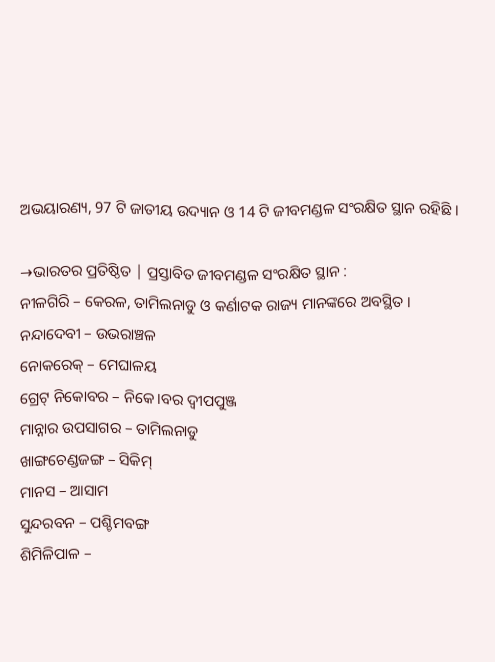ଅଭୟାରଣ୍ୟ, 97 ଟି ଜାତୀୟ ଉଦ୍ୟାନ ଓ 14 ଟି ଜୀବମଣ୍ଡଳ ସଂରକ୍ଷିତ ସ୍ଥାନ ରହିଛି ।

→ଭାରତର ପ୍ରତିଷ୍ଠିତ | ପ୍ରସ୍ତାବିତ ଜୀବମଣ୍ଡଳ ସଂରକ୍ଷିତ ସ୍ଥାନ :
ନୀଳଗିରି – କେରଳ, ତାମିଲନାଡୁ ଓ କର୍ଣାଟକ ରାଜ୍ୟ ମାନଙ୍କରେ ଅବସ୍ଥିତ ।
ନନ୍ଦାଦେବୀ – ଉଭରାଞ୍ଚଳ
ନୋକରେକ୍ – ମେଘାଳୟ
ଗ୍ରେଟ୍ ନିକୋବର – ନିକେ।ବର ଦ୍ଵୀପପୁଞ୍ଜ
ମାନ୍ନାର ଉପସାଗର – ତାମିଲନାଡୁ
ଖାଙ୍ଗଚେଣ୍ଡଜଙ୍ଗ – ସିକିମ୍
ମାନସ – ଆସାମ
ସୁନ୍ଦରବନ – ପଶ୍ଚିମବଙ୍ଗ
ଶିମିଳିପାଳ –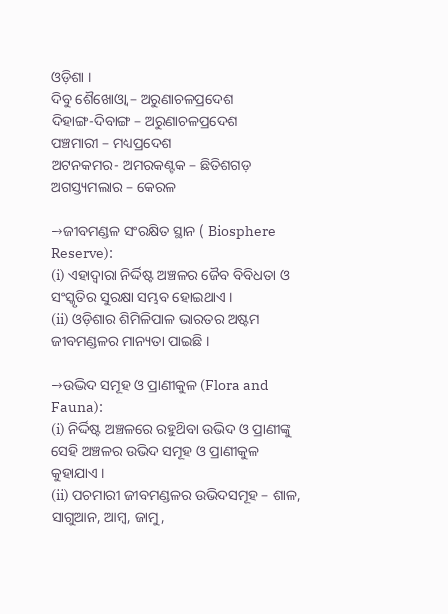ଓଡ଼ିଶା ।
ଦିବୁ ଶୈଖୋଓ୍ବା – ଅରୁଣାଚଳପ୍ରଦେଶ
ଦିହାଙ୍ଗ-ଦିବାଙ୍ଗ – ଅରୁଣାଚଳପ୍ରଦେଶ
ପଞ୍ଚମାରୀ – ମଧ୍ୟପ୍ରଦେଶ
ଅଟନକମର- ଅମରକଣ୍ଟକ – ଛିତିଶଗଡ଼
ଅଗସ୍ତ୍ୟମଲାର – କେରଳ

→ଜୀବମଣ୍ଡଳ ସଂରକ୍ଷିତ ସ୍ଥାନ ( Biosphere Reserve):
(i) ଏହାଦ୍ଵାରା ନିର୍ଦ୍ଦିଷ୍ଟ ଅଞ୍ଚଳର ଜୈବ ବିବିଧତା ଓ ସଂସ୍କୃତିର ସୁରକ୍ଷା ସମ୍ଭବ ହୋଇଥାଏ ।
(ii) ଓଡ଼ିଶାର ଶିମିଳିପାଳ ଭାରତର ଅଷ୍ଟମ ଜୀବମଣ୍ଡଳର ମାନ୍ୟତା ପାଇଛି ।

→ଉଦ୍ଭିଦ ସମୂହ ଓ ପ୍ରାଣୀକୁଳ (Flora and Fauna):
(i) ନିର୍ଦ୍ଦିଷ୍ଟ ଅଞ୍ଚଳରେ ରହୁଥ‌ିବା ଉଭିଦ ଓ ପ୍ରାଣୀଙ୍କୁ ସେହି ଅଞ୍ଚଳର ଉଭିଦ ସମୂହ ଓ ପ୍ରାଣୀକୁଳ କୁହାଯାଏ ।
(ii) ପଚମାରୀ ଜୀବମଣ୍ଡଳର ଉଭିଦସମୂହ – ଶାଳ, ସାଗୁଆନ, ଆମ୍ବ, ଜାମୁ,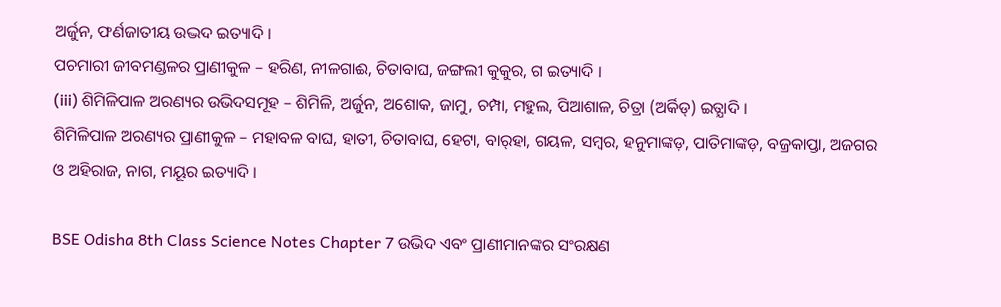ଅର୍ଜୁନ, ଫର୍ଣଜାତୀୟ ଉଦ୍ଭଦ ଇତ୍ୟାଦି ।
ପଚମାରୀ ଜୀବମଣ୍ଡଳର ପ୍ରାଣୀକୁଳ – ହରିଣ, ନୀଳଗାଈ, ଚିତାବାଘ, ଜଙ୍ଗଲୀ କୁକୁର, ଗ‍ ଇତ୍ୟାଦି ।
(iii) ଶିମିଳିପାଳ ଅରଣ୍ୟର ଉଭିଦସମୂହ – ଶିମିଳି, ଅର୍ଜୁନ, ଅଶୋକ, ଜାମୁ, ଚମ୍ପା, ମହୁଲ, ପିଆଶାଳ, ଚିତ୍ରା (ଅର୍କିଡ୍) ଇତ୍ଯାଦି ।
ଶିମିଳିପାଳ ଅରଣ୍ୟର ପ୍ରାଣୀକୁଳ – ମହାବଳ ବାଘ, ହାତୀ, ଚିତାବାଘ, ହେଟା, ବାର୍‌ହା, ଗୟଳ, ସମ୍ବର, ହନୁମାଙ୍କଡ଼, ପାତିମାଙ୍କଡ଼, ବଜ୍ରକାପ୍ତା, ଅଜଗର ଓ ଅହିରାଜ, ନାଗ, ମୟୂର ଇତ୍ୟାଦି ।

BSE Odisha 8th Class Science Notes Chapter 7 ଉଭିଦ ଏବଂ ପ୍ରାଣୀମାନଙ୍କର ସଂରକ୍ଷଣ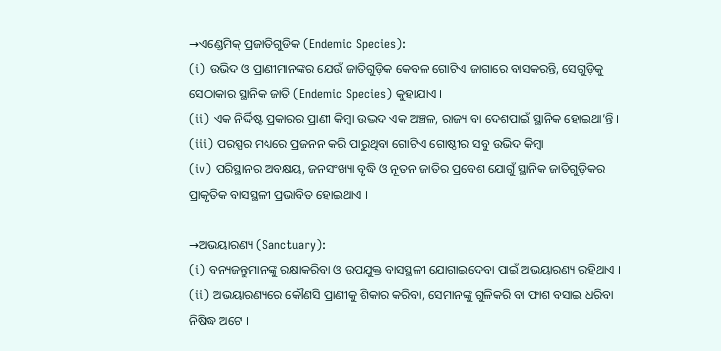→ଏଣ୍ଡେମିକ୍ ପ୍ରଜାତିଗୁଡିକ (Endemic Species):
(i) ଉଭିଦ ଓ ପ୍ରାଣୀମାନଙ୍କର ଯେଉଁ ଜାତିଗୁଡ଼ିକ କେବଳ ଗୋଟିଏ ଜାଗାରେ ବାସକରନ୍ତି, ସେଗୁଡ଼ିକୁ ସେଠାକାର ସ୍ଥାନିକ ଜାତି (Endemic Species) କୁହାଯାଏ ।
(ii) ଏକ ନିର୍ଦ୍ଦିଷ୍ଟ ପ୍ରକାରର ପ୍ରାଣୀ କିମ୍ବା ଉଦ୍ଭଦ ଏକ ଅଞ୍ଚଳ, ରାଜ୍ୟ ବା ଦେଶପାଇଁ ସ୍ଥାନିକ ହୋଇଥା’ନ୍ତି ।
(iii) ପରସ୍ପର ମଧ୍ୟରେ ପ୍ରଜନନ କରି ପାରୁଥିବା ଗୋଟିଏ ଗୋଷ୍ଠୀର ସବୁ ଉଭିଦ କିମ୍ବା
(iv) ପରିସ୍ଥାନର ଅବକ୍ଷୟ, ଜନସଂଖ୍ୟା ବୃଦ୍ଧି ଓ ନୂତନ ଜାତିର ପ୍ରବେଶ ଯୋଗୁଁ ସ୍ଥାନିକ ଜାତିଗୁଡ଼ିକର ପ୍ରାକୃତିକ ବାସସ୍ଥଳୀ ପ୍ରଭାବିତ ହୋଇଥାଏ ।

→ଅଭୟାରଣ୍ୟ (Sanctuary):
(i) ବନ୍ୟଜନ୍ତୁମାନଙ୍କୁ ରକ୍ଷାକରିବା ଓ ଉପଯୁକ୍ତ ବାସସ୍ଥଳୀ ଯୋଗାଇଦେବା ପାଇଁ ଅଭୟାରଣ୍ୟ ରହିଥାଏ ।
(ii) ଅଭୟାରଣ୍ୟରେ କୌଣସି ପ୍ରାଣୀକୁ ଶିକାର କରିବା, ସେମାନଙ୍କୁ ଗୁଳିକରି ବା ଫାଶ ବସାଇ ଧରିବା ନିଷିଦ୍ଧ ଅଟେ ।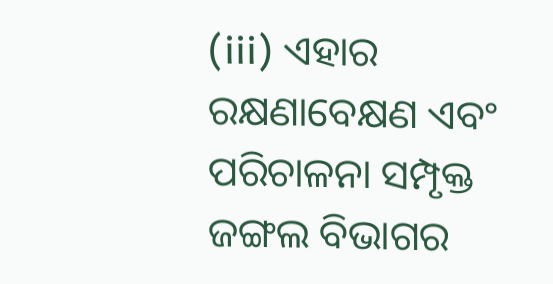(iii) ଏହାର ରକ୍ଷଣାବେକ୍ଷଣ ଏବଂ ପରିଚାଳନା ସମ୍ପୃକ୍ତ ଜଙ୍ଗଲ ବିଭାଗର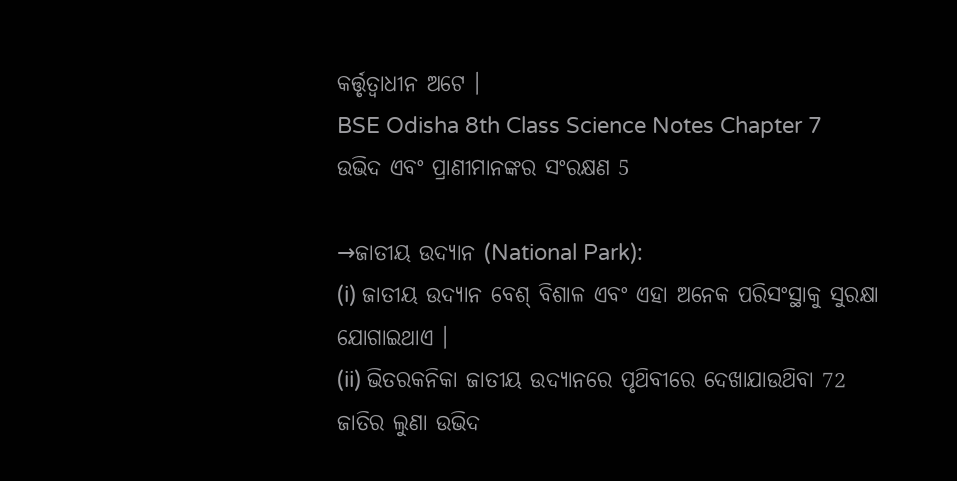କର୍ତ୍ତୃତ୍ବାଧୀନ ଅଟେ ।
BSE Odisha 8th Class Science Notes Chapter 7 ଉଭିଦ ଏବଂ ପ୍ରାଣୀମାନଙ୍କର ସଂରକ୍ଷଣ 5

→ଜାତୀୟ ଉଦ୍ୟାନ (National Park):
(i) ଜାତୀୟ ଉଦ୍ୟାନ ବେଶ୍ ବିଶାଳ ଏବଂ ଏହା ଅନେକ ପରିସଂସ୍ଥାକୁ ସୁରକ୍ଷା ଯୋଗାଇଥାଏ ।
(ii) ଭିତରକନିକା ଜାତୀୟ ଉଦ୍ୟାନରେ ପୃଥ‌ିବୀରେ ଦେଖାଯାଉଥ‌ିବା 72 ଜାତିର ଲୁଣା ଉଭିଦ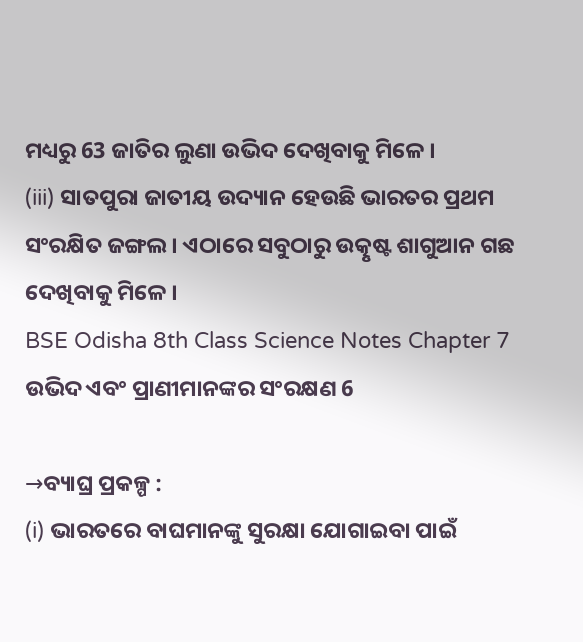ମଧ୍ୟରୁ 63 ଜାତିର ଲୁଣା ଉଭିଦ ଦେଖିବାକୁ ମିଳେ ।
(iii) ସାତପୁରା ଜାତୀୟ ଉଦ୍ୟାନ ହେଉଛି ଭାରତର ପ୍ରଥମ ସଂରକ୍ଷିତ ଜଙ୍ଗଲ । ଏଠାରେ ସବୁଠାରୁ ଉତ୍କୃଷ୍ଟ ଶାଗୁଆନ ଗଛ ଦେଖିବାକୁ ମିଳେ ।
BSE Odisha 8th Class Science Notes Chapter 7 ଉଭିଦ ଏବଂ ପ୍ରାଣୀମାନଙ୍କର ସଂରକ୍ଷଣ 6

→ବ୍ୟାଘ୍ର ପ୍ରକଳ୍ପ :
(i) ଭାରତରେ ବାଘମାନଙ୍କୁ ସୁରକ୍ଷା ଯୋଗାଇବା ପାଇଁ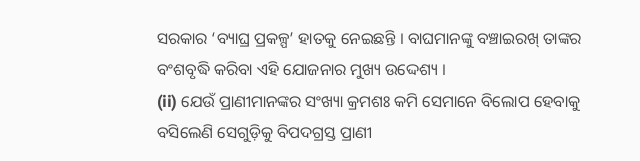ସରକାର ‘ବ୍ୟାଘ୍ର ପ୍ରକଳ୍ପ’ ହାତକୁ ନେଇଛନ୍ତି । ବାଘମାନଙ୍କୁ ବଞ୍ଚାଇରଖ୍ ତାଙ୍କର ବଂଶବୃଦ୍ଧି କରିବା ଏହି ଯୋଜନାର ମୁଖ୍ୟ ଉଦ୍ଦେଶ୍ୟ ।
(ii) ଯେଉଁ ପ୍ରାଣୀମାନଙ୍କର ସଂଖ୍ୟା କ୍ରମଶଃ କମି ସେମାନେ ବିଲୋପ ହେବାକୁ ବସିଲେଣି ସେଗୁଡ଼ିକୁ ବିପଦଗ୍ରସ୍ତ ପ୍ରାଣୀ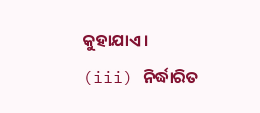କୁହାଯାଏ ।
(iii) ନିର୍ଦ୍ଧାରିତ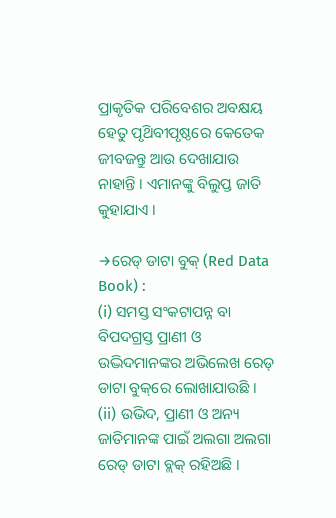ପ୍ରାକୃତିକ ପରିବେଶର ଅବକ୍ଷୟ ହେତୁ ପୃଥ‌ିବୀପୃଷ୍ଠରେ କେତେକ ଜୀବଜନ୍ତୁ ଆଉ ଦେଖାଯାଉ ନାହାନ୍ତି । ଏମାନଙ୍କୁ ବିଲୁପ୍ତ ଜାତି କୁହାଯାଏ ।

→ରେଡ୍ ଡାଟା ବୁକ୍ (Red Data Book) :
(i) ସମସ୍ତ ସଂକଟାପନ୍ନ ବା ବିପଦଗ୍ରସ୍ତ ପ୍ରାଣୀ ଓ ଉଦ୍ଭିଦମାନଙ୍କର ଅଭିଲେଖ ରେଡ୍ ଡାଟା ବୁକ୍‌ରେ ଲୋଖାଯାଉଛି ।
(ii) ଉଭିଦ, ପ୍ରାଣୀ ଓ ଅନ୍ୟ ଜାତିମାନଙ୍କ ପାଇଁ ଅଲଗା ଅଲଗା ରେଡ୍ ଡାଟା ବ୍ଲକ୍ ରହିଅଛି ।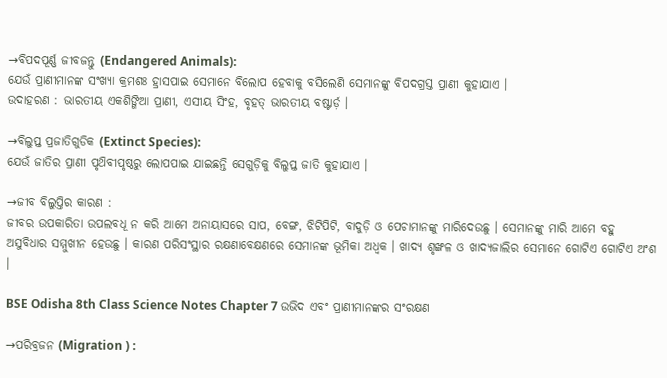→ବିପଦପୂର୍ଣ୍ଣ ଜୀବଜନ୍ତୁ (Endangered Animals):
ଯେଉଁ ପ୍ରାଣୀମାନଙ୍କ ସଂଖ୍ୟା କ୍ରମଶଃ ହ୍ରାସପାଇ ସେମାନେ ବିଲୋପ ହେବାକୁ ବସିଲେଣି ସେମାନଙ୍କୁ ବିପଦଗ୍ରସ୍ତ ପ୍ରାଣୀ କୁହାଯାଏ ।
ଉଦାହରଣ : ଭାରତୀୟ ଏକଶିଙ୍ଗିଆ ପ୍ରାଣୀ, ଏସୀୟ ସିଂହ, ବୃହତ୍ ଭାରତୀୟ ବଷ୍ଟାର୍ଡ଼ ।

→ବିଲୁପ୍ତ ପ୍ରଜାତିଗୁଡିକ (Extinct Species):
ଯେଉଁ ଜାତିର ପ୍ରାଣୀ ପୃଥ‌ିବୀପୃଷ୍ଠରୁ ଲୋପପାଇ ଯାଇଛନ୍ତି ସେଗୁଡ଼ିକୁ ବିଲୁପ୍ତ ଜାତି କୁହାଯାଏ ।

→ଜୀବ ବିଲୁପ୍ତିର କାରଣ :
ଜୀବର ଉପକାରିତା ଉପଲବଧୂ ନ କରି ଆମେ ଅନାୟାସରେ ସାପ, ବେଙ୍ଗ, ଝିଟିପିଟି, ବାଦୁଡ଼ି ଓ ପେଚାମାନଙ୍କୁ ମାରିଦେଉଛୁ । ସେମାନଙ୍କୁ ମାରି ଆମେ ବହୁ ଅସୁବିଧାର ସମ୍ମୁଖୀନ ହେଉଛୁ । କାରଣ ପରିସଂସ୍ଥାର ରକ୍ଷଣାବେକ୍ଷଣରେ ସେମାନଙ୍କ ଭୂମିକା ଅଧ୍ବକ । ଖାଦ୍ୟ ଶୃଙ୍ଖଳ ଓ ଖାଦ୍ୟଜାଲିର ସେମାନେ ଗୋଟିଏ ଗୋଟିଏ ଅଂଶ ।

BSE Odisha 8th Class Science Notes Chapter 7 ଉଭିଦ ଏବଂ ପ୍ରାଣୀମାନଙ୍କର ସଂରକ୍ଷଣ

→ପରିବ୍ରଜନ (Migration ) :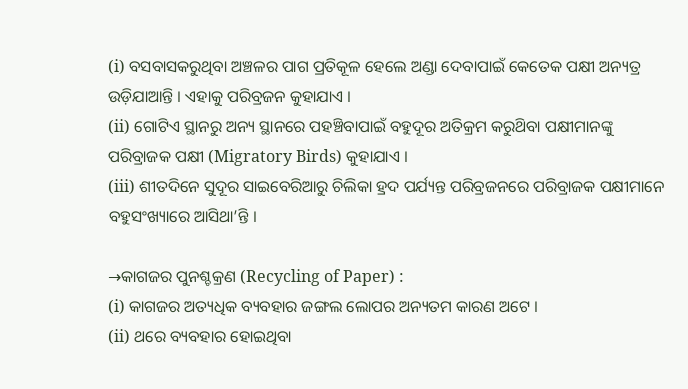(i) ବସବାସକରୁଥିବା ଅଞ୍ଚଳର ପାଗ ପ୍ରତିକୂଳ ହେଲେ ଅଣ୍ଡା ଦେବାପାଇଁ କେତେକ ପକ୍ଷୀ ଅନ୍ୟତ୍ର ଉଡ଼ିଯାଆନ୍ତି । ଏହାକୁ ପରିବ୍ରଜନ କୁହାଯାଏ ।
(ii) ଗୋଟିଏ ସ୍ଥାନରୁ ଅନ୍ୟ ସ୍ଥାନରେ ପହଞ୍ଚିବାପାଇଁ ବହୁଦୂର ଅତିକ୍ରମ କରୁଥ‌ିବା ପକ୍ଷୀମାନଙ୍କୁ ପରିବ୍ରାଜକ ପକ୍ଷୀ (Migratory Birds) କୁହାଯାଏ ।
(iii) ଶୀତଦିନେ ସୁଦୂର ସାଇବେରିଆରୁ ଚିଲିକା ହ୍ରଦ ପର୍ଯ୍ୟନ୍ତ ପରିବ୍ରଜନରେ ପରିବ୍ରାଜକ ପକ୍ଷୀମାନେ ବହୁସଂଖ୍ୟାରେ ଆସିଥା’ନ୍ତି ।

→କାଗଜର ପୁନଶ୍ଚକ୍ରଣ (Recycling of Paper) :
(i) କାଗଜର ଅତ୍ୟଧିକ ବ୍ୟବହାର ଜଙ୍ଗଲ ଲୋପର ଅନ୍ୟତମ କାରଣ ଅଟେ ।
(ii) ଥରେ ବ୍ୟବହାର ହୋଇଥିବା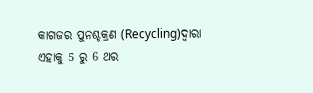କାଗଜର ପୁନଶ୍ଚକ୍ରଣ (Recycling)ଦ୍ୱାରା ଏହାକୁ 5 ରୁ 6 ଥର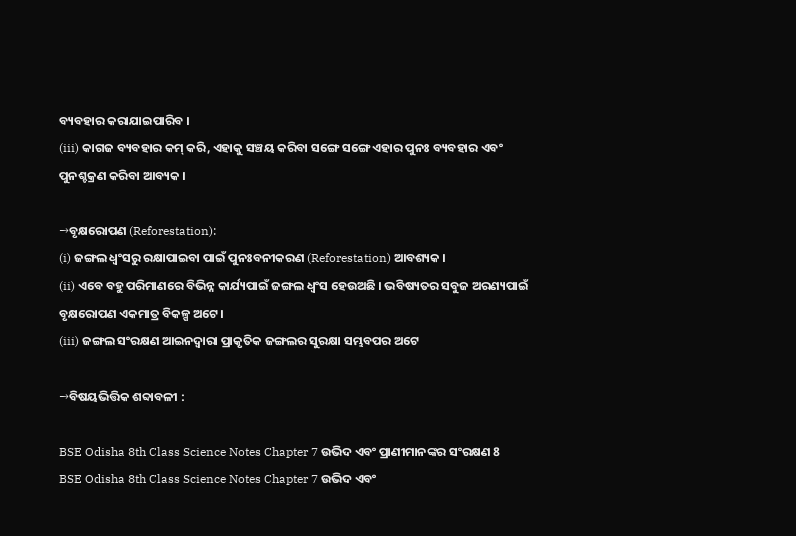ବ୍ୟବହାର କରାଯାଇପାରିବ ।
(iii) କାଗଜ ବ୍ୟବହାର କମ୍ କରି, ଏହାକୁ ସଞ୍ଚୟ କରିବା ସଙ୍ଗେ ସଙ୍ଗେ ଏହାର ପୁନଃ ବ୍ୟବହାର ଏବଂ ପୁନଶ୍ଚକ୍ରଣ କରିବା ଆବ୍ୟକ ।

→ବୃକ୍ଷରୋପଣ (Reforestation):
(i) ଜଙ୍ଗଲ ଧ୍ଵଂସରୁ ରକ୍ଷାପାଇବା ପାଇଁ ପୁନଃବନୀକରଣ (Reforestation) ଆବଶ୍ୟକ ।
(ii) ଏବେ ବହୁ ପରିମାଣରେ ବିଭିନ୍ନ କାର୍ଯ୍ୟପାଇଁ ଜଙ୍ଗଲ ଧ୍ୱଂସ ହେଉଅଛି । ଭବିଷ୍ୟତର ସବୁଜ ଅରଣ୍ୟପାଇଁ ବୃକ୍ଷରୋପଣ ଏକମାତ୍ର ବିକଳ୍ପ ଅଟେ ।
(iii) ଜଙ୍ଗଲ ସଂରକ୍ଷଣ ଆଇନଦ୍ୱାରା ପ୍ରାକୃତିକ ଜଙ୍ଗଲର ସୁରକ୍ଷା ସମ୍ଭବପର ଅଟେ

→ବିଷୟଭିତ୍ତିକ ଶବ୍ଦାବଳୀ :

BSE Odisha 8th Class Science Notes Chapter 7 ଉଭିଦ ଏବଂ ପ୍ରାଣୀମାନଙ୍କର ସଂରକ୍ଷଣ 8
BSE Odisha 8th Class Science Notes Chapter 7 ଉଭିଦ ଏବଂ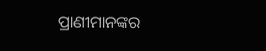ପ୍ରାଣୀମାନଙ୍କର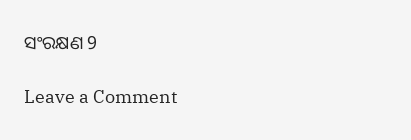ସଂରକ୍ଷଣ 9

Leave a Comment